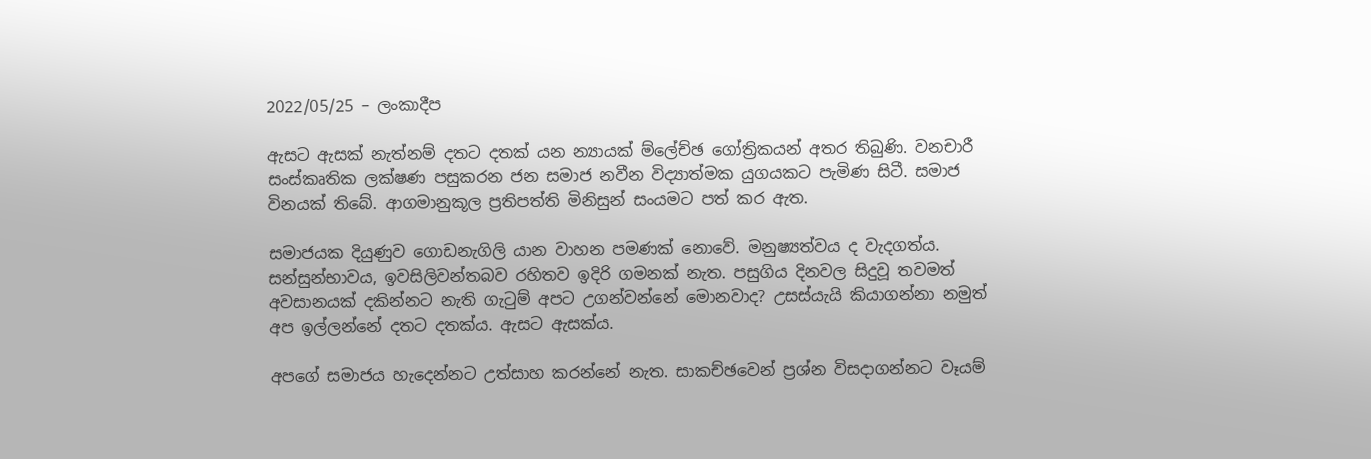2022/05/25 – ලංකාදීප

ඇසට ඇසක් නැත්නම් දතට දතක් යන න්‍යායක් ම්ලේච්ඡ ගෝත්‍රිකයන් අතර තිබුණි. වනචාරී සංස්කෘතික ලක්ෂණ පසුකරන ජන සමාජ නවීන විද්‍යාත්මක යුගයකට පැමිණ සිටී. සමාජ විනයක් තිබේ. ආගමානුකූල ප්‍රතිපත්ති මිනිසුන් සංයමට පත් කර ඇත.

සමාජයක දියුණුව ගොඩනැගිලි යාන වාහන පමණක් නොවේ. මනුෂ්‍යත්වය ද වැදගත්ය. සන්සුන්භාවය, ඉවසිලිවන්තබව රහිතව ඉදිරි ගමනක් නැත. පසුගිය දිනවල සිදුවූ තවමත් අවසානයක් දකින්නට නැති ගැටුම් අපට උගන්වන්නේ මොනවාද? උසස්යැයි කියාගන්නා නමුත් අප ඉල්ලන්නේ දතට දතක්ය. ඇසට ඇසක්ය.

අපගේ සමාජය හැදෙන්නට උත්සාහ කරන්නේ නැත. සාකච්ඡවෙන් ප්‍රශ්න විසදාගන්නට වෑයම්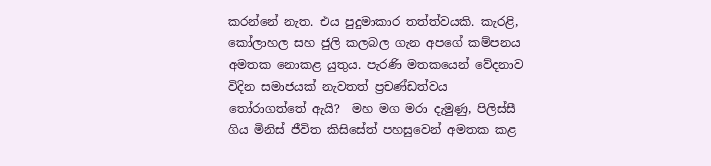කරන්නේ නැත. එය පුදුමාකාර තත්ත්වයකි. කැරළි, කෝලාහල සහ ජුලි කලබල ගැන අපගේ කම්පනය අමතක නොකළ යුතුය. පැරණි මතකයෙන් වේදනාව විදින සමාජයක් නැවතත් ප්‍රචණ්ඩත්වය තෝරාගත්තේ ඇයි?  මහ මග මරා දැමුණු, පිලිස්සී ගිය මිනිස් ජීවිත කිසිසේත් පහසුවෙන් අමතක කළ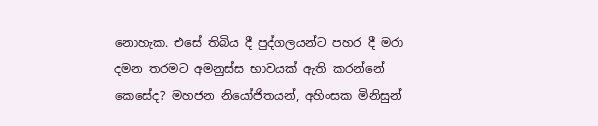නොහැක. එසේ තිබිය දී පුද්ගලයන්ට පහර දී මරා දමන තරමට අමනුස්ස භාවයක් ඇති කරන්නේ කෙසේද? මහජන නියෝජිතයන්, අහිංසක මිනිසුන්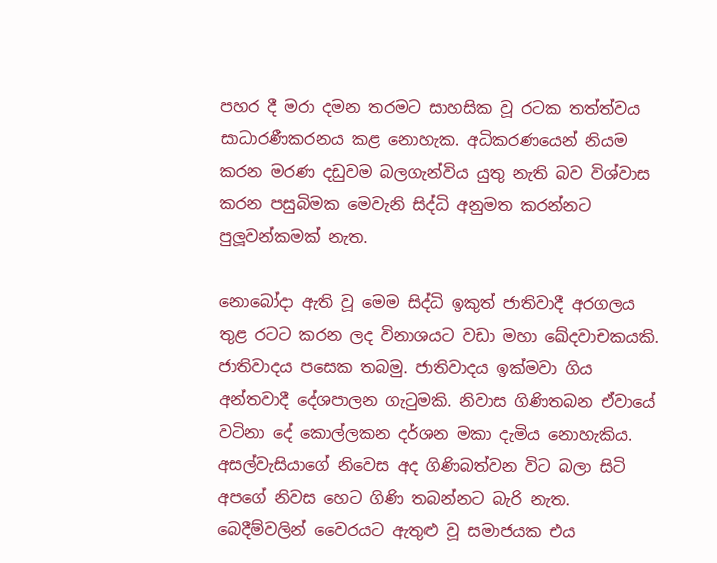පහර දී මරා දමන තරමට සාහසික වූ රටක තත්ත්වය සාධාරණීකරනය කළ නොහැක. අධිකරණයෙන් නියම කරන මරණ දඩුවම බලගැන්විය යුතු නැති බව විශ්වාස කරන පසුබිමක මෙවැනි සිද්ධි අනුමත කරන්නට පුලූවන්කමක් නැත.

නොබෝදා ඇති වූ මෙම සිද්ධි ඉකුත් ජාතිවාදී අරගලය තුළ රටට කරන ලද විනාශයට වඩා මහා ඛේදවාචකයකි. ජාතිවාදය පසෙක තබමු. ජාතිවාදය ඉක්මවා ගිය අන්තවාදී දේශපාලන ගැටුමකි. නිවාස ගිණිතබන ඒවායේ වටිනා දේ කොල්ලකන දර්ශන මකා දැමිය නොහැකිය. අසල්වැසියාගේ නිවෙස අද ගිණිබත්වන විට බලා සිටි අපගේ නිවස හෙට ගිණි තබන්නට බැරි නැත. බෙදීම්වලින් වෛරයට ඇතුළු වූ සමාජයක එය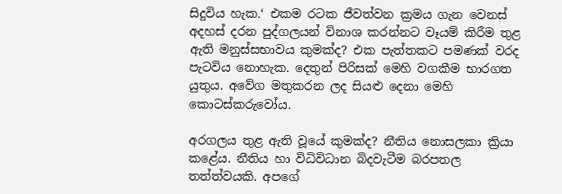සිදුවිය හැක.‘ එකම රටක ජීවත්වන ක්‍රමය ගැන වෙනස් අදහස් දරන පුද්ගලයන් විනාශ කරන්නට වෑයම් කිරීම තුළ ඇති මනුස්සභාවය කුමක්ද? එක පැත්තකට පමණක් වරද පැටවිය නොහැක. දෙතුන් පිරිසක් මෙහි වගකීම භාරගත යුතුය. අවේග මතුකරන ලද සියළු දෙනා මෙහි කොටස්කරුවෝය.

අරගලය තුළ ඇති වූයේ කුමක්ද? නීතිය නොසලකා ක්‍රියා කළේය. නීතිය හා විධිවිධාන බිදවැටීම බරපතල තත්ත්වයකි. අපගේ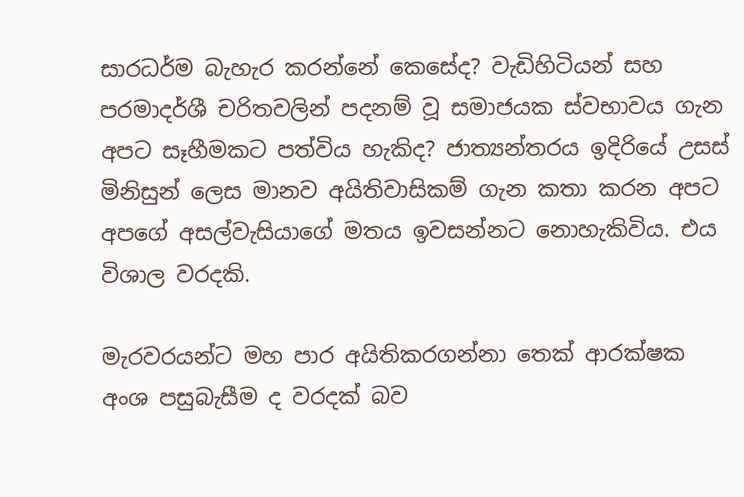සාරධර්ම බැහැර කරන්නේ කෙසේද? වැඩිහිටියන් සහ පරමාදර්ශී චරිතවලින් පදනම් වූ සමාජයක ස්වභාවය ගැන අපට සෑහීමකට පත්විය හැකිද? ජාත්‍යන්තරය ඉදිරියේ උසස් මිනිසුන් ලෙස මානව අයිතිවාසිකම් ගැන කතා කරන අපට අපගේ අසල්වැසියාගේ මතය ඉවසන්නට නොහැකිවිය. එය විශාල වරදකි.

මැරවරයන්ට මහ පාර අයිතිකරගන්නා තෙක් ආරක්ෂක අංශ පසුබැසීම ද වරදක් බව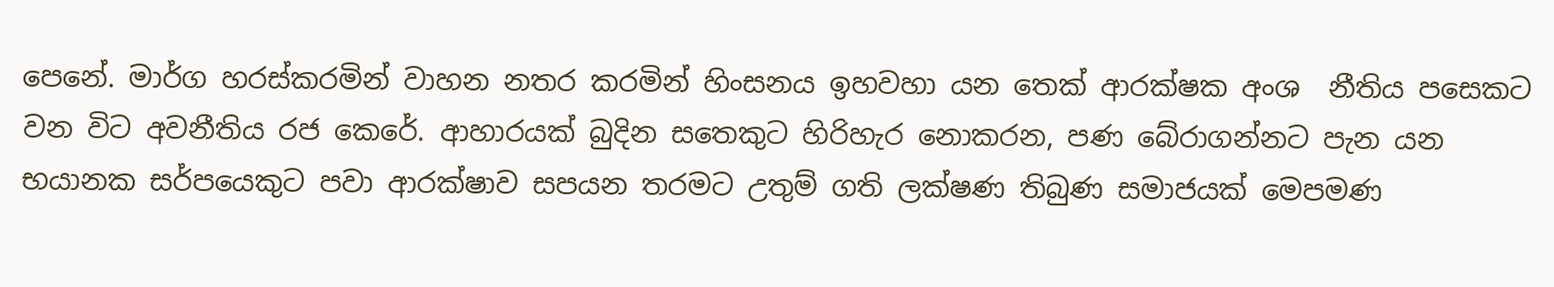පෙනේ. මාර්ග හරස්කරමින් වාහන නතර කරමින් හිංසනය ඉහවහා යන තෙක් ආරක්ෂක අංශ  නීතිය පසෙකට වන විට අවනීතිය රජ කෙරේ. ආහාරයක් බුදින සතෙකුට හිරිහැර නොකරන, පණ බේරාගන්නට පැන යන භයානක සර්පයෙකුට පවා ආරක්ෂාව සපයන තරමට උතුම් ගති ලක්ෂණ තිබුණ සමාජයක් මෙපමණ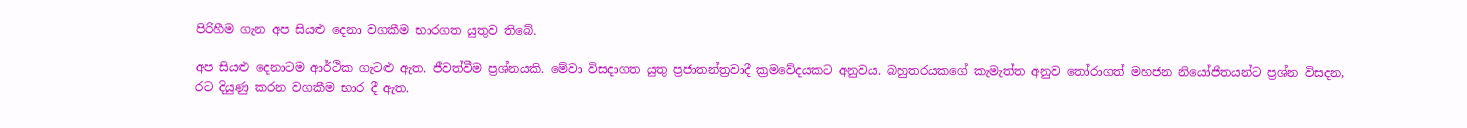පිරිහීම ගැන අප සියළු දෙනා වගකීම භාරගත යුතුව තිබේ.

අප සියළු දෙනාටම ආර්ථික ගැටළු ඇත. ජීවත්වීම ප්‍රශ්නයකි. මේවා විසදාගත යුතු ප්‍රජාතන්ත්‍රවාදී ක්‍රමවේදයකට අනුවය. බහුතරයකගේ කැමැත්ත අනුව තෝරාගත් මහජන නියෝජිතයන්ට ප්‍රශ්න විසදන, රට දියුණු කරන වගකීම භාර දී ඇත.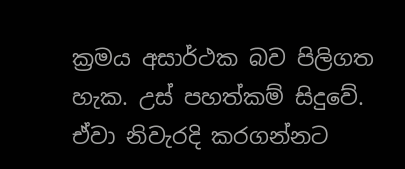ක්‍රමය අසාර්ථක බව පිලිගත හැක. උස් පහත්කම් සිදුවේ. ඒවා නිවැරදි කරගන්නට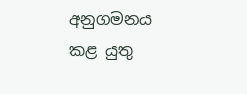අනුගමනය කළ යුතු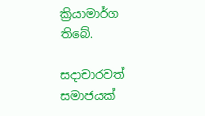ක්‍රියාමාර්ග තිබේ.

සදාචාරවත් සමාජයක්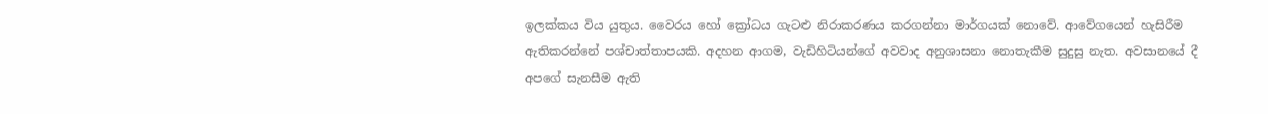ඉලක්කය විය යුතුය. වෛරය හෝ ක්‍රෝධය ගැටළු නිරාකරණය කරගන්නා මාර්ගයක් නොවේ. ආවේගයෙන් හැසිරීම ඇතිකරන්නේ පශ්චාත්තාපයකි. අදහන ආගම, වැඩිහිටියන්ගේ අවවාද අනුශාසනා නොතැකීම සුදුසු නැත. අවසානයේ දී අපගේ සැනසීම ඇති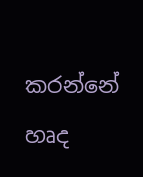කරන්නේ හෘද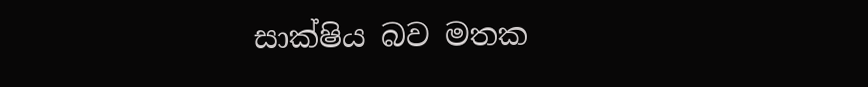සාක්ෂිය බව මතක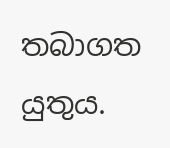තබාගත යුතුය.